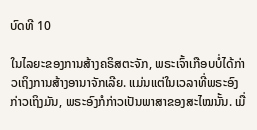ບົດທີ 10

ໃນໄລຍະຂອງການສ້າງຄຣິສຕະຈັກ, ພຣະເຈົ້າເກືອບບໍ່ໄດ້ກ່າວເຖິງການສ້າງອານາຈັກເລີຍ. ແມ່ນແຕ່ໃນເວລາທີ່ພຣະອົງກ່າວເຖິງມັນ, ພຣະອົງກໍກ່າວເປັນພາສາຂອງສະໄໝນັ້ນ. ເມື່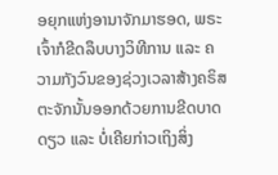ອຍຸກແຫ່ງອານາຈັກມາຮອດ, ພຣະເຈົ້າກໍຂີດລຶບບາງວິທີການ ແລະ ຄວາມກັງວົນຂອງຊ່ວງເວລາສ້າງຄຣິສຕະຈັກນັ້ນອອກດ້ວຍການຂີດບາດດຽວ ແລະ ບໍ່ເຄີຍກ່າວເຖິງສິ່ງ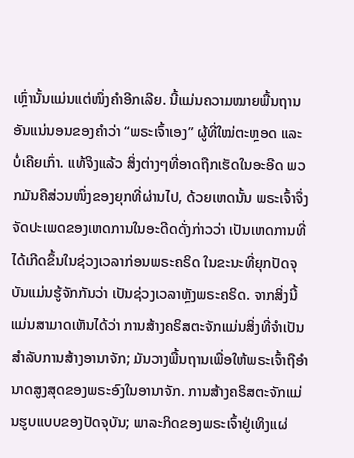ເຫຼົ່ານັ້ນແມ່ນແຕ່ໜຶ່ງຄໍາອີກເລີຍ. ນີ້ແມ່ນຄວາມໝາຍພື້ນຖານອັນແນ່ນອນຂອງຄໍາວ່າ “ພຣະເຈົ້າເອງ” ຜູ້ທີ່ໃໝ່ຕະຫຼອດ ແລະ ບໍ່ເຄີຍເກົ່າ. ແທ້ຈິງແລ້ວ ສິ່ງຕ່າງໆທີ່ອາດຖືກເຮັດໃນອະອີດ ພວກມັນຄືສ່ວນໜຶ່ງຂອງຍຸກທີ່ຜ່ານໄປ, ດ້ວຍເຫດນັ້ນ ພຣະເຈົ້າຈຶ່ງຈັດປະເພດຂອງເຫດການໃນອະດີດດັ່ງກ່າວວ່າ ເປັນເຫດການທີ່ໄດ້ເກີດຂຶ້ນໃນຊ່ວງເວລາກ່ອນພຣະຄຣິດ ໃນຂະນະທີ່ຍຸກປັດຈຸບັນແມ່ນຮູ້ຈັກກັນວ່າ ເປັນຊ່ວງເວລາຫຼັງພຣະຄຣິດ. ຈາກສິ່ງນີ້ແມ່ນສາມາດເຫັນໄດ້ວ່າ ການສ້າງຄຣິສຕະຈັກແມ່ນສິ່ງທີ່ຈໍາເປັນສໍາລັບການສ້າງອານາຈັກ; ມັນວາງພື້ນຖານເພື່ອໃຫ້ພຣະເຈົ້າຖືອໍານາດສູງສຸດຂອງພຣະອົງໃນອານາຈັກ. ການສ້າງຄຣິສຕະຈັກແມ່ນຮູບແບບຂອງປັດຈຸບັນ; ພາລະກິດຂອງພຣະເຈົ້າຢູ່ເທິງແຜ່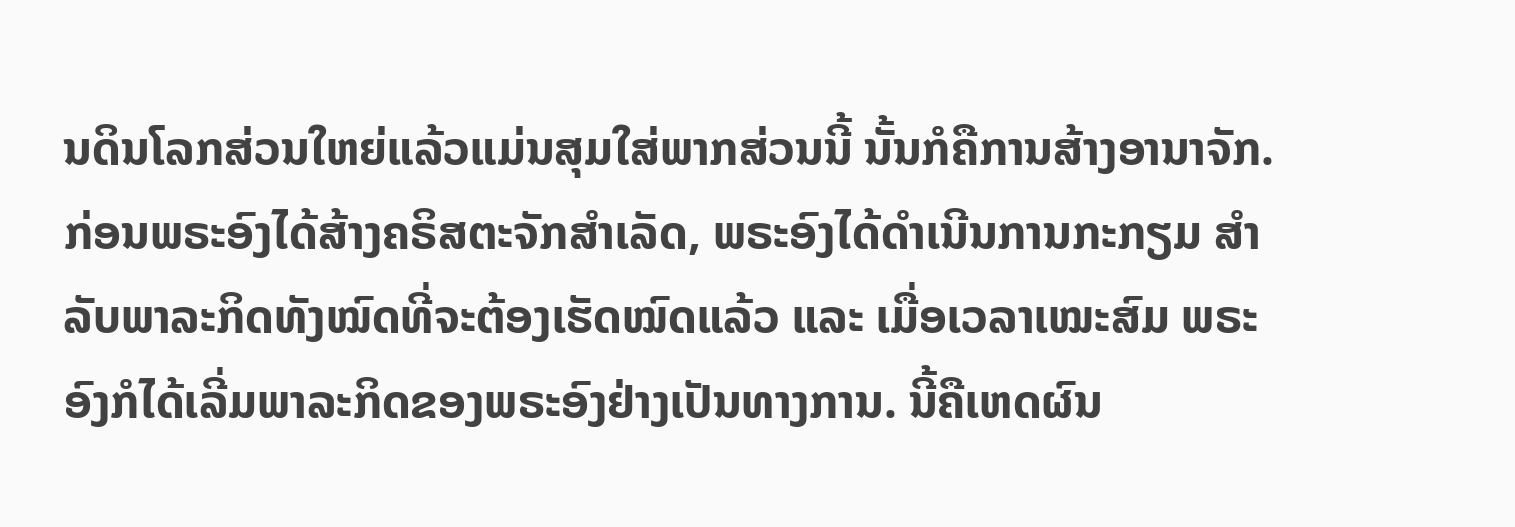ນດິນໂລກສ່ວນໃຫຍ່ແລ້ວແມ່ນສຸມໃສ່ພາກສ່ວນນີ້ ນັ້ນກໍຄືການສ້າງອານາຈັກ. ກ່ອນພຣະອົງໄດ້ສ້າງຄຣິສຕະຈັກສໍາເລັດ, ພຣະອົງໄດ້ດໍາເນີນການກະກຽມ ສໍາລັບພາລະກິດທັງໝົດທີ່ຈະຕ້ອງເຮັດໝົດແລ້ວ ແລະ ເມື່ອເວລາເໝະສົມ ພຣະອົງກໍໄດ້ເລີ່ມພາລະກິດຂອງພຣະອົງຢ່າງເປັນທາງການ. ນີ້ຄືເຫດຜົນ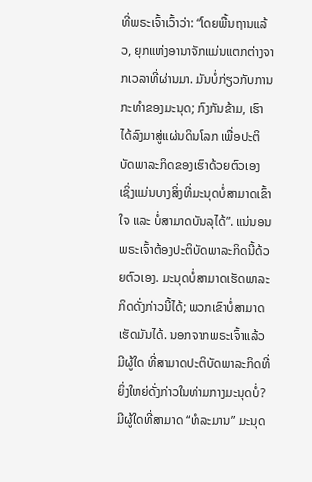ທີ່ພຣະເຈົ້າເວົ້າວ່າ: “ໂດຍພື້ນຖານແລ້ວ, ຍຸກແຫ່ງອານາຈັກແມ່ນແຕກຕ່າງຈາກເວລາທີ່ຜ່ານມາ. ມັນບໍ່ກ່ຽວກັບການກະທໍາຂອງມະນຸດ; ກົງກັນຂ້າມ, ເຮົາໄດ້ລົງມາສູ່ແຜ່ນດິນໂລກ ເພື່ອປະຕິບັດພາລະກິດຂອງເຮົາດ້ວຍຕົວເອງ ເຊິ່ງແມ່ນບາງສິ່ງທີ່ມະນຸດບໍ່ສາມາດເຂົ້າໃຈ ແລະ ບໍ່ສາມາດບັນລຸໄດ້”. ແນ່ນອນ ພຣະເຈົ້າຕ້ອງປະຕິບັດພາລະກິດນີ້ດ້ວຍຕົວເອງ. ມະນຸດບໍ່ສາມາດເຮັດພາລະກິດດັ່ງກ່າວນີ້ໄດ້; ພວກເຂົາບໍ່ສາມາດເຮັດມັນໄດ້. ນອກຈາກພຣະເຈົ້າແລ້ວ ມີຜູ້ໃດ ທີ່ສາມາດປະຕິບັດພາລະກິດທີ່ຍິ່ງໃຫຍ່ດັ່ງກ່າວໃນທ່າມກາງມະນຸດບໍ່? ມີຜູ້ໃດທີ່ສາມາດ “ທໍລະມານ” ມະນຸດ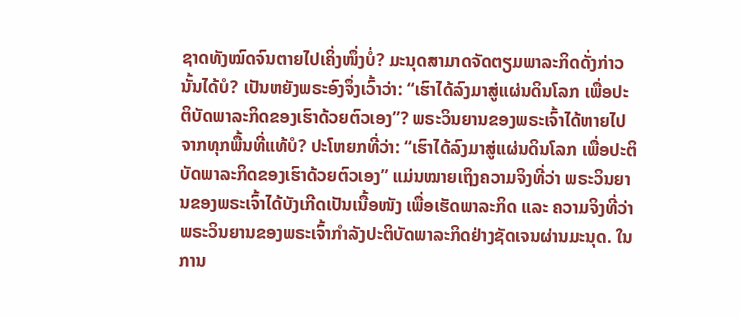ຊາດທັງໝົດຈົນຕາຍໄປເຄິ່ງໜຶ່ງບໍ່? ມະນຸດສາມາດຈັດຕຽມພາລະກິດດັ່ງກ່າວນັ້ນໄດ້ບໍ? ເປັນຫຍັງພຣະອົງຈຶ່ງເວົ້າວ່າ: “ເຮົາໄດ້ລົງມາສູ່ແຜ່ນດິນໂລກ ເພື່ອປະຕິບັດພາລະກິດຂອງເຮົາດ້ວຍຕົວເອງ”? ພຣະວິນຍານຂອງພຣະເຈົ້າໄດ້ຫາຍໄປຈາກທຸກພື້ນທີ່ແທ້ບໍ? ປະໂຫຍກທີ່ວ່າ: “ເຮົາໄດ້ລົງມາສູ່ແຜ່ນດິນໂລກ ເພື່ອປະຕິບັດພາລະກິດຂອງເຮົາດ້ວຍຕົວເອງ” ແມ່ນໝາຍເຖິງຄວາມຈິງທີ່ວ່າ ພຣະວິນຍານຂອງພຣະເຈົ້າໄດ້ບັງເກີດເປັນເນື້ອໜັງ ເພື່ອເຮັດພາລະກິດ ແລະ ຄວາມຈິງທີ່ວ່າ ພຣະວິນຍານຂອງພຣະເຈົ້າກໍາລັງປະຕິບັດພາລະກິດຢ່າງຊັດເຈນຜ່ານມະນຸດ. ໃນການ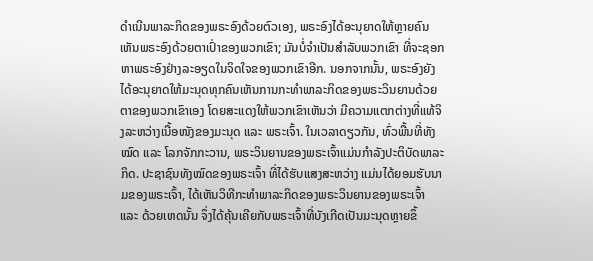ດໍາເນີນພາລະກິດຂອງພຣະອົງດ້ວຍຕົວເອງ, ພຣະອົງໄດ້ອະນຸຍາດໃຫ້ຫຼາຍຄົນເຫັນພຣະອົງດ້ວຍຕາເປົ່າຂອງພວກເຂົາ; ມັນບໍ່ຈໍາເປັນສໍາລັບພວກເຂົາ ທີ່ຈະຊອກຫາພຣະອົງຢ່າງລະອຽດໃນຈິດໃຈຂອງພວກເຂົາອີກ. ນອກຈາກນັ້ນ, ພຣະອົງຍັງໄດ້ອະນຸຍາດໃຫ້ມະນຸດທຸກຄົນເຫັນການກະທໍາພາລະກິດຂອງພຣະວິນຍານດ້ວຍຕາຂອງພວກເຂົາເອງ ໂດຍສະແດງໃຫ້ພວກເຂົາເຫັນວ່າ ມີຄວາມແຕກຕ່າງທີ່ແທ້ຈິງລະຫວ່າງເນື້ອໜັງຂອງມະນຸດ ແລະ ພຣະເຈົ້າ. ໃນເວລາດຽວກັນ, ທົ່ວພື້ນທີ່ທັງໝົດ ແລະ ໂລກຈັກກະວານ, ພຣະວິນຍານຂອງພຣະເຈົ້າແມ່ນກໍາລັງປະຕິບັດພາລະກິດ. ປະຊາຊົນທັງໝົດຂອງພຣະເຈົ້າ ທີ່ໄດ້ຮັບແສງສະຫວ່າງ ແມ່ນໄດ້ຍອມຮັບນາມຂອງພຣະເຈົ້າ, ໄດ້ເຫັນວິທີກະທໍາພາລະກິດຂອງພຣະວິນຍານຂອງພຣະເຈົ້າ ແລະ ດ້ວຍເຫດນັ້ນ ຈຶ່ງໄດ້ຄຸ້ນເຄີຍກັບພຣະເຈົ້າທີ່ບັງເກີດເປັນມະນຸດຫຼາຍຂຶ້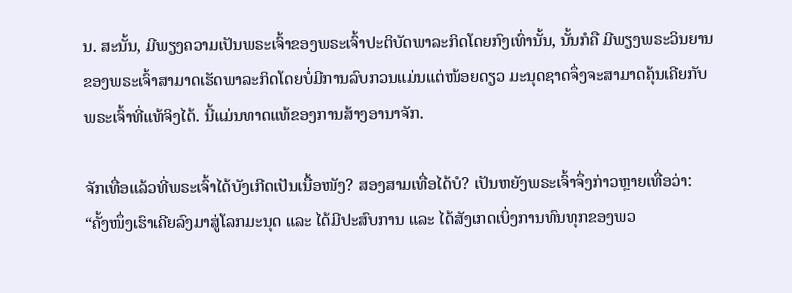ນ. ສະນັ້ນ, ມີພຽງຄວາມເປັນພຣະເຈົ້າຂອງພຣະເຈົ້າປະຕິບັດພາລະກິດໂດຍກົງເທົ່ານັ້ນ, ນັ້ນກໍຄື ມີພຽງພຣະວິນຍານຂອງພຣະເຈົ້າສາມາດເຮັດພາລະກິດໂດຍບໍ່ມີການລົບກວນແມ່ນແຕ່ໜ້ອຍດຽວ ມະນຸດຊາດຈຶ່ງຈະສາມາດຄຸ້ນເຄີຍກັບພຣະເຈົ້າທີ່ແທ້ຈິງໄດ້. ນີ້ແມ່ນທາດແທ້ຂອງການສ້າງອານາຈັກ.

ຈັກເທື່ອແລ້ວທີ່ພຣະເຈົ້າໄດ້ບັງເກີດເປັນເນື້ອໜັງ? ສອງສາມເທື່ອໄດ້ບໍ? ເປັນຫຍັງພຣະເຈົ້າຈຶ່ງກ່າວຫຼາຍເທື່ອວ່າ: “ຄັ້ງໜຶ່ງເຮົາເຄີຍລົງມາສູ່ໂລກມະນຸດ ແລະ ໄດ້ມີປະສົບການ ແລະ ໄດ້ສັງເກດເບິ່ງການທົນທຸກຂອງພວ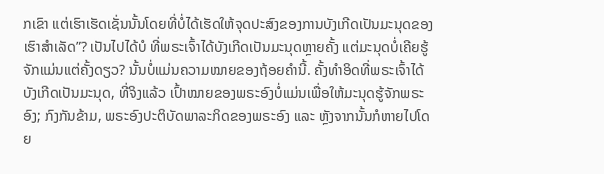ກເຂົາ ແຕ່ເຮົາເຮັດເຊັ່ນນັ້ນໂດຍທີ່ບໍ່ໄດ້ເຮັດໃຫ້ຈຸດປະສົງຂອງການບັງເກີດເປັນມະນຸດຂອງເຮົາສໍາເລັດ”? ເປັນໄປໄດ້ບໍ ທີ່ພຣະເຈົ້າໄດ້ບັງເກີດເປັນມະນຸດຫຼາຍຄັ້ງ ແຕ່ມະນຸດບໍ່ເຄີຍຮູ້ຈັກແມ່ນແຕ່ຄັ້ງດຽວ? ນັ້ນບໍ່ແມ່ນຄວາມໝາຍຂອງຖ້ອຍຄໍານີ້. ຄັ້ງທໍາອິດທີ່ພຣະເຈົ້າໄດ້ບັງເກີດເປັນມະນຸດ, ທີ່ຈິງແລ້ວ ເປົ້າໝາຍຂອງພຣະອົງບໍ່ແມ່ນເພື່ອໃຫ້ມະນຸດຮູ້ຈັກພຣະອົງ; ກົງກັນຂ້າມ, ພຣະອົງປະຕິບັດພາລະກິດຂອງພຣະອົງ ແລະ ຫຼັງຈາກນັ້ນກໍຫາຍໄປໂດຍ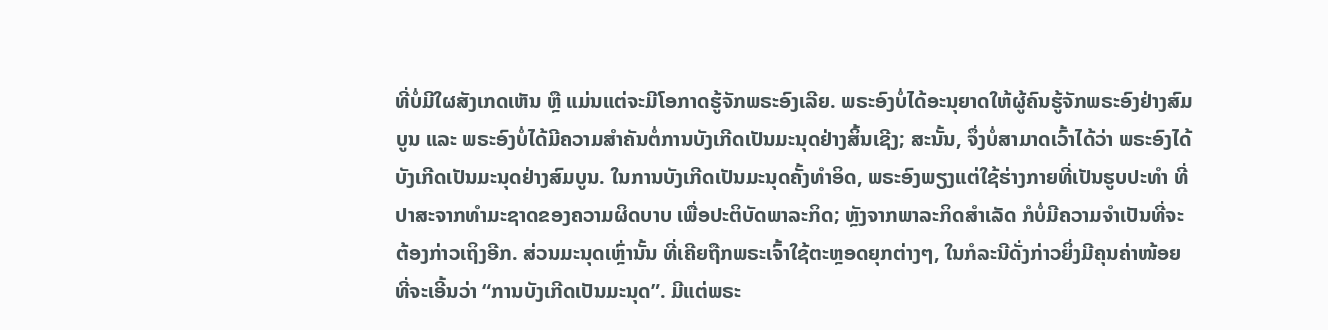ທີ່ບໍ່ມີໃຜສັງເກດເຫັນ ຫຼື ແມ່ນແຕ່ຈະມີໂອກາດຮູ້ຈັກພຣະອົງເລີຍ. ພຣະອົງບໍ່ໄດ້ອະນຸຍາດໃຫ້ຜູ້ຄົນຮູ້ຈັກພຣະອົງຢ່າງສົມບູນ ແລະ ພຣະອົງບໍ່ໄດ້ມີຄວາມສໍາຄັນຕໍ່ການບັງເກີດເປັນມະນຸດຢ່າງສິ້ນເຊີງ; ສະນັ້ນ, ຈຶ່ງບໍ່ສາມາດເວົ້າໄດ້ວ່າ ພຣະອົງໄດ້ບັງເກີດເປັນມະນຸດຢ່າງສົມບູນ. ໃນການບັງເກີດເປັນມະນຸດຄັ້ງທໍາອິດ, ພຣະອົງພຽງແຕ່ໃຊ້ຮ່າງກາຍທີ່ເປັນຮູບປະທໍາ ທີ່ປາສະຈາກທໍາມະຊາດຂອງຄວາມຜິດບາບ ເພື່ອປະຕິບັດພາລະກິດ; ຫຼັງຈາກພາລະກິດສໍາເລັດ ກໍບໍ່ມີຄວາມຈໍາເປັນທີ່ຈະຕ້ອງກ່າວເຖິງອີກ. ສ່ວນມະນຸດເຫຼົ່ານັ້ນ ທີ່ເຄີຍຖືກພຣະເຈົ້າໃຊ້ຕະຫຼອດຍຸກຕ່າງໆ, ໃນກໍລະນີດັ່ງກ່າວຍິ່ງມີຄຸນຄ່າໜ້ອຍທີ່ຈະເອີ້ນວ່າ “ການບັງເກີດເປັນມະນຸດ”. ມີແຕ່ພຣະ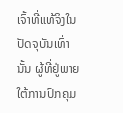ເຈົ້າທີ່ແທ້ຈິງໃນປັດຈຸບັນເທົ່ານັ້ນ ຜູ້ທີ່ຢູ່ພາຍໃຕ້ການປົກຄຸມ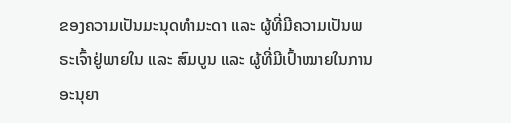ຂອງຄວາມເປັນມະນຸດທໍາມະດາ ແລະ ຜູ້ທີ່ມີຄວາມເປັນພຣະເຈົ້າຢູ່ພາຍໃນ ແລະ ສົມບູນ ແລະ ຜູ້ທີ່ມີເປົ້າໝາຍໃນການອະນຸຍາ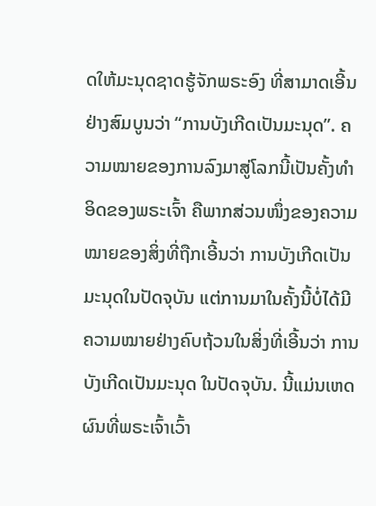ດໃຫ້ມະນຸດຊາດຮູ້ຈັກພຣະອົງ ທີ່ສາມາດເອີ້ນຢ່າງສົມບູນວ່າ “ການບັງເກີດເປັນມະນຸດ”. ຄວາມໝາຍຂອງການລົງມາສູ່ໂລກນີ້ເປັນຄັ້ງທໍາອິດຂອງພຣະເຈົ້າ ຄືພາກສ່ວນໜຶ່ງຂອງຄວາມໝາຍຂອງສິ່ງທີ່ຖືກເອີ້ນວ່າ ການບັງເກີດເປັນມະນຸດໃນປັດຈຸບັນ ແຕ່ການມາໃນຄັ້ງນີ້ບໍ່ໄດ້ມີຄວາມໝາຍຢ່າງຄົບຖ້ວນໃນສິ່ງທີ່ເອີ້ນວ່າ ການບັງເກີດເປັນມະນຸດ ໃນປັດຈຸບັນ. ນີ້ແມ່ນເຫດຜົນທີ່ພຣະເຈົ້າເວົ້າ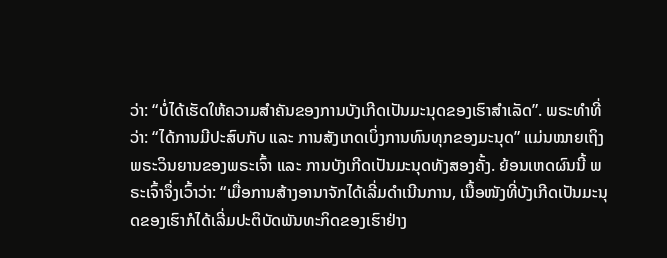ວ່າ: “ບໍ່ໄດ້ເຮັດໃຫ້ຄວາມສຳຄັນຂອງການບັງເກີດເປັນມະນຸດຂອງເຮົາສຳເລັດ”. ພຣະທໍາທີ່ວ່າ: “ໄດ້ການມີປະສົບກັບ ແລະ ການສັງເກດເບິ່ງການທົນທຸກຂອງມະນຸດ” ແມ່ນໝາຍເຖິງພຣະວິນຍານຂອງພຣະເຈົ້າ ແລະ ການບັງເກີດເປັນມະນຸດທັງສອງຄັ້ງ. ຍ້ອນເຫດຜົນນີ້ ພຣະເຈົ້າຈຶ່ງເວົ້າວ່າ: “ເມື່ອການສ້າງອານາຈັກໄດ້ເລີ່ມດໍາເນີນການ, ເນື້ອໜັງທີ່ບັງເກີດເປັນມະນຸດຂອງເຮົາກໍໄດ້ເລີ່ມປະຕິບັດພັນທະກິດຂອງເຮົາຢ່າງ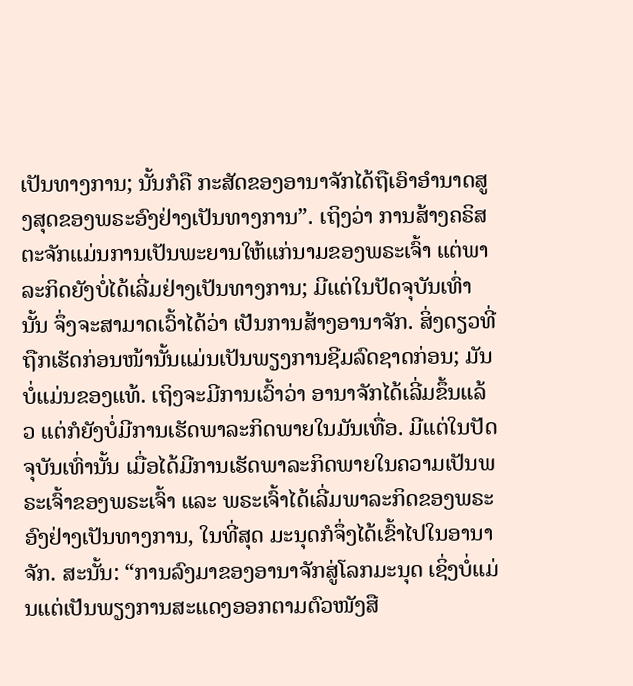ເປັນທາງການ; ນັ້ນກໍຄື ກະສັດຂອງອານາຈັກໄດ້ຖືເອົາອໍານາດສູງສຸດຂອງພຣະອົງຢ່າງເປັນທາງການ”. ເຖິງວ່າ ການສ້າງຄຣິສຕະຈັກແມ່ນການເປັນພະຍານໃຫ້ແກ່ນາມຂອງພຣະເຈົ້າ ແຕ່ພາລະກິດຍັງບໍ່ໄດ້ເລີ່ມຢ່າງເປັນທາງການ; ມີແຕ່ໃນປັດຈຸບັນເທົ່ານັ້ນ ຈຶ່ງຈະສາມາດເວົ້າໄດ້ວ່າ ເປັນການສ້າງອານາຈັກ. ສິ່ງດຽວທີ່ຖືກເຮັດກ່ອນໜ້ານັ້ນແມ່ນເປັນພຽງການຊີມລົດຊາດກ່ອນ; ມັນບໍ່ແມ່ນຂອງແທ້. ເຖິງຈະມີການເວົ້າວ່າ ອານາຈັກໄດ້ເລີ່ມຂຶ້ນແລ້ວ ແຕ່ກໍຍັງບໍ່ມີການເຮັດພາລະກິດພາຍໃນມັນເທື່ອ. ມີແຕ່ໃນປັດຈຸບັນເທົ່ານັ້ນ ເມື່ອໄດ້ມີການເຮັດພາລະກິດພາຍໃນຄວາມເປັນພຣະເຈົ້າຂອງພຣະເຈົ້າ ແລະ ພຣະເຈົ້າໄດ້ເລີ່ມພາລະກິດຂອງພຣະອົງຢ່າງເປັນທາງການ, ໃນທີ່ສຸດ ມະນຸດກໍຈຶ່ງໄດ້ເຂົ້າໄປໃນອານາຈັກ. ສະນັ້ນ: “ການລົງມາຂອງອານາຈັກສູ່ໂລກມະນຸດ ເຊິ່ງບໍ່ແມ່ນແຕ່ເປັນພຽງການສະແດງອອກຕາມຕົວໜັງສື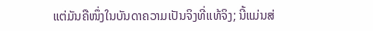ແຕ່ມັນຄືໜຶ່ງໃນບັນດາຄວາມເປັນຈິງທີ່ແທ້ຈິງ; ນີ້ແມ່ນສ່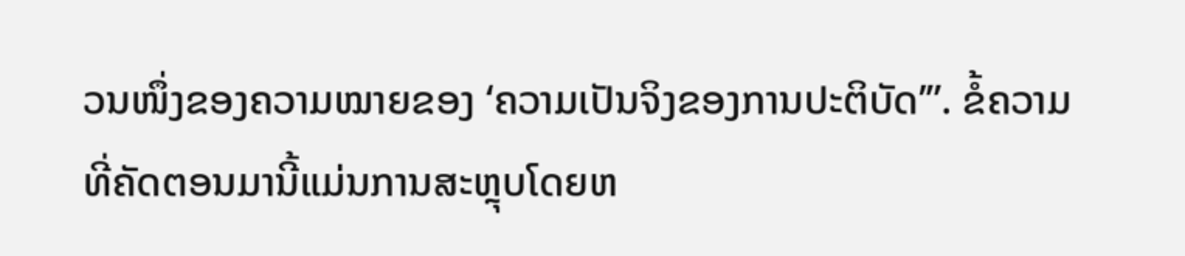ວນໜຶ່ງຂອງຄວາມໝາຍຂອງ ‘ຄວາມເປັນຈິງຂອງການປະຕິບັດ’”. ຂໍ້ຄວາມທີ່ຄັດຕອນມານີ້ແມ່ນການສະຫຼຸບໂດຍຫ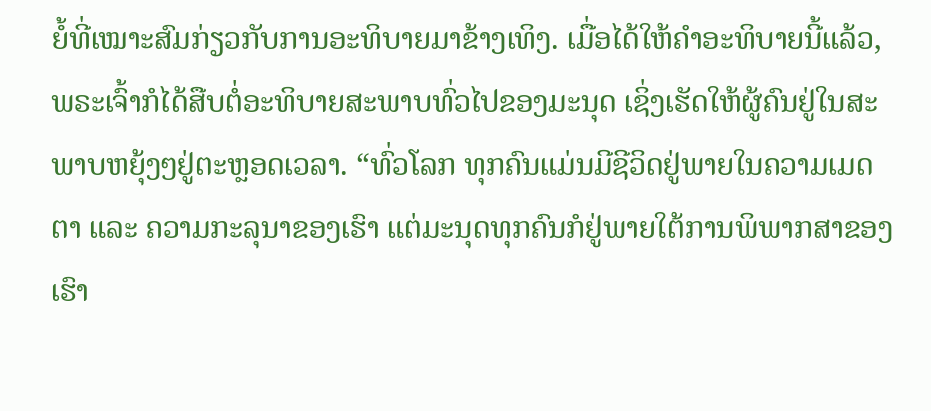ຍໍ້ທີ່ເໝາະສົມກ່ຽວກັບການອະທິບາຍມາຂ້າງເທິງ. ເມື່ອໄດ້ໃຫ້ຄໍາອະທິບາຍນີ້ແລ້ວ, ພຣະເຈົ້າກໍໄດ້ສືບຕໍ່ອະທິບາຍສະພາບທົ່ວໄປຂອງມະນຸດ ເຊິ່ງເຮັດໃຫ້ຜູ້ຄົນຢູ່ໃນສະພາບຫຍຸ້ງໆຢູ່ຕະຫຼອດເວລາ. “ທົ່ວໂລກ ທຸກຄົນແມ່ນມີຊີວິດຢູ່ພາຍໃນຄວາມເມດຕາ ແລະ ຄວາມກະລຸນາຂອງເຮົາ ແຕ່ມະນຸດທຸກຄົນກໍຢູ່ພາຍໃຕ້ການພິພາກສາຂອງເຮົາ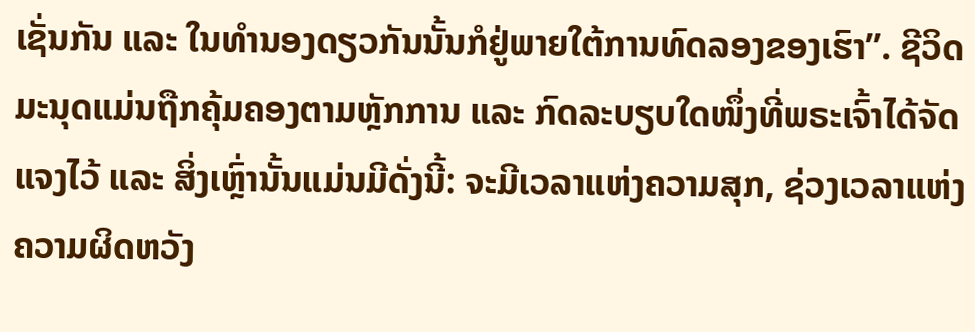ເຊັ່ນກັນ ແລະ ໃນທໍານອງດຽວກັນນັ້ນກໍຢູ່ພາຍໃຕ້ການທົດລອງຂອງເຮົາ”. ຊີວິດມະນຸດແມ່ນຖືກຄຸ້ມຄອງຕາມຫຼັກການ ແລະ ກົດລະບຽບໃດໜຶ່ງທີ່ພຣະເຈົ້າໄດ້ຈັດແຈງໄວ້ ແລະ ສິ່ງເຫຼົ່ານັ້ນແມ່ນມີດັ່ງນີ້: ຈະມີເວລາແຫ່ງຄວາມສຸກ, ຊ່ວງເວລາແຫ່ງຄວາມຜິດຫວັງ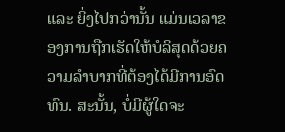ແລະ ຍິ່ງໄປກວ່ານັ້ນ ແມ່ນເວລາຂອງການຖືກເຮັດໃຫ້ບໍລິສຸດດ້ວຍຄວາມລໍາບາກທີ່ຕ້ອງໄດ້ມີການອົດທົນ. ສະນັ້ນ, ບໍ່ມີຜູ້ໃດຈະ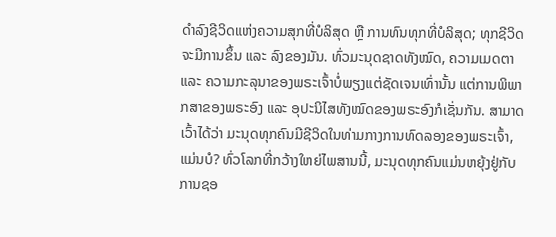ດໍາລົງຊີວິດແຫ່ງຄວາມສຸກທີ່ບໍລິສຸດ ຫຼື ການທົນທຸກທີ່ບໍລິສຸດ; ທຸກຊີວິດຈະມີການຂຶ້ນ ແລະ ລົງຂອງມັນ. ທົ່ວມະນຸດຊາດທັງໝົດ, ຄວາມເມດຕາ ແລະ ຄວາມກະລຸນາຂອງພຣະເຈົ້າບໍ່ພຽງແຕ່ຊັດເຈນເທົ່ານັ້ນ ແຕ່ການພິພາກສາຂອງພຣະອົງ ແລະ ອຸປະນິໄສທັງໝົດຂອງພຣະອົງກໍເຊັ່ນກັນ. ສາມາດເວົ້າໄດ້ວ່າ ມະນຸດທຸກຄົນມີຊີວິດໃນທ່າມກາງການທົດລອງຂອງພຣະເຈົ້າ, ແມ່ນບໍ? ທົ່ວໂລກທີ່ກວ້າງໃຫຍ່ໄພສານນີ້, ມະນຸດທຸກຄົນແມ່ນຫຍຸ້ງຢູ່ກັບການຊອ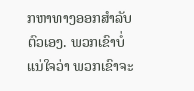ກຫາທາງອອກສໍາລັບຕົວເອງ. ພວກເຂົາບໍ່ແນ່ໃຈວ່າ ພວກເຂົາຈະ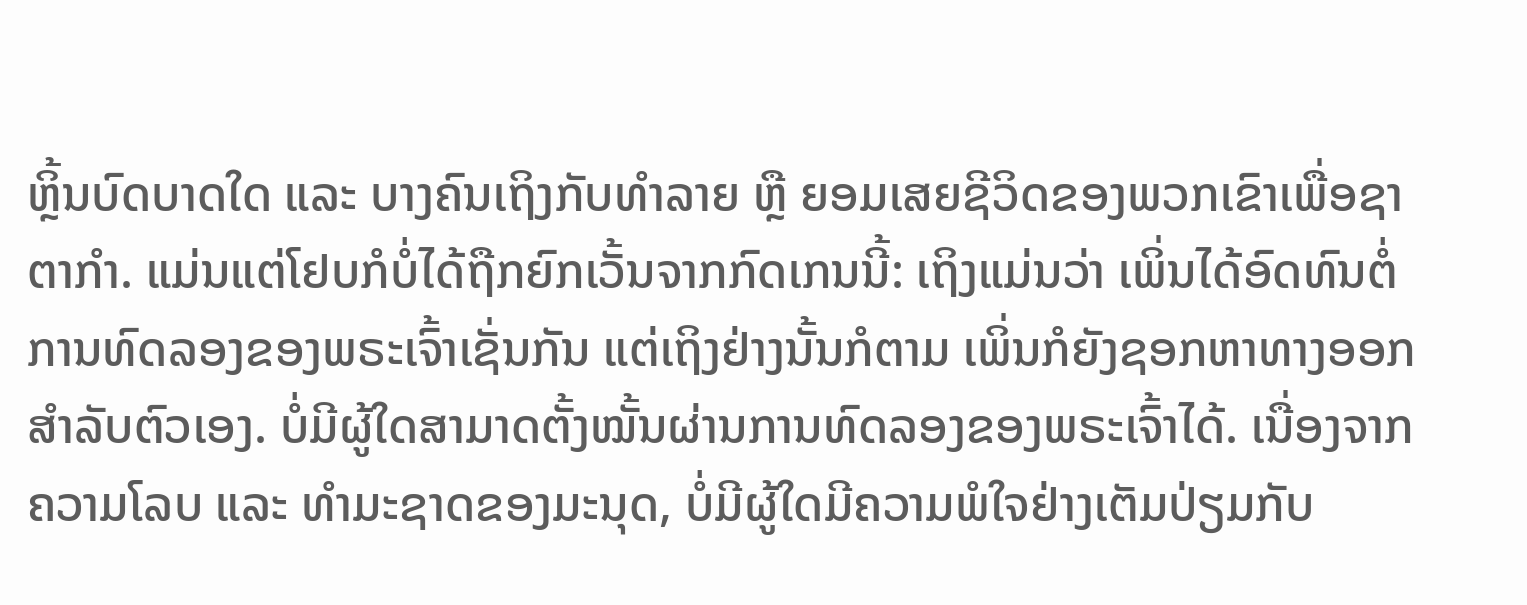ຫຼິ້ນບົດບາດໃດ ແລະ ບາງຄົນເຖິງກັບທໍາລາຍ ຫຼື ຍອມເສຍຊີວິດຂອງພວກເຂົາເພື່ອຊາຕາກໍາ. ແມ່ນແຕ່ໂຢບກໍບໍ່ໄດ້ຖືກຍົກເວັ້ນຈາກກົດເກນນີ້: ເຖິງແມ່ນວ່າ ເພິ່ນໄດ້ອົດທົນຕໍ່ການທົດລອງຂອງພຣະເຈົ້າເຊັ່ນກັນ ແຕ່ເຖິງຢ່າງນັ້ນກໍຕາມ ເພິ່ນກໍຍັງຊອກຫາທາງອອກສໍາລັບຕົວເອງ. ບໍ່ມີຜູ້ໃດສາມາດຕັ້ງໝັ້ນຜ່ານການທົດລອງຂອງພຣະເຈົ້າໄດ້. ເນື່ອງຈາກຄວາມໂລບ ແລະ ທໍາມະຊາດຂອງມະນຸດ, ບໍ່ມີຜູ້ໃດມີຄວາມພໍໃຈຢ່າງເຕັມປ່ຽມກັບ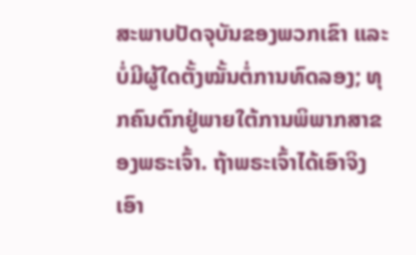ສະພາບປັດຈຸບັນຂອງພວກເຂົາ ແລະ ບໍ່ມີຜູ້ໃດຕັ້ງໝັ້ນຕໍ່ການທົດລອງ; ທຸກຄົນຕົກຢູ່ພາຍໃຕ້ການພິພາກສາຂອງພຣະເຈົ້າ. ຖ້າພຣະເຈົ້າໄດ້ເອົາຈິງເອົາ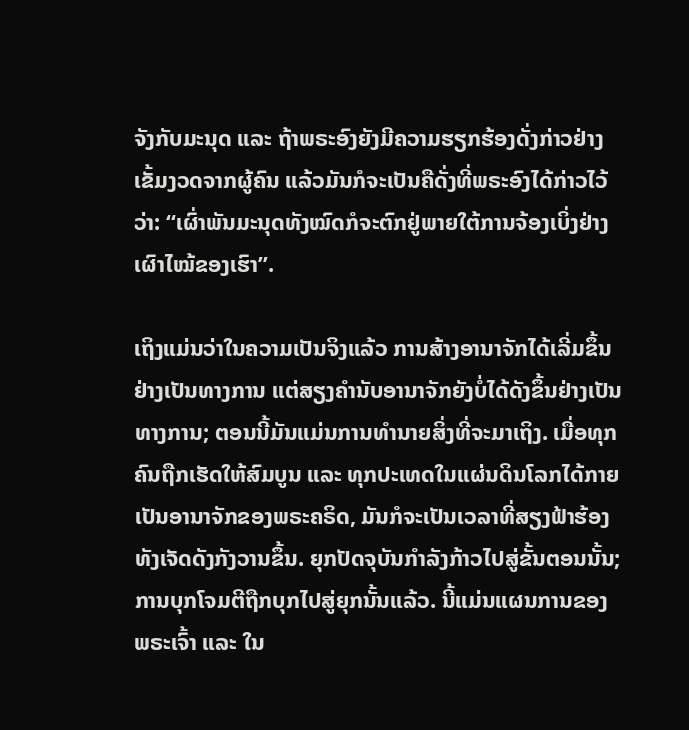ຈັງກັບມະນຸດ ແລະ ຖ້າພຣະອົງຍັງມີຄວາມຮຽກຮ້ອງດັ່ງກ່າວຢ່າງເຂັ້ມງວດຈາກຜູ້ຄົນ ແລ້ວມັນກໍຈະເປັນຄືດັ່ງທີ່ພຣະອົງໄດ້ກ່າວໄວ້ວ່າ: “ເຜົ່າພັນມະນຸດທັງໝົດກໍຈະຕົກຢູ່ພາຍໃຕ້ການຈ້ອງເບິ່ງຢ່າງເຜົາໄໝ້ຂອງເຮົາ”.

ເຖິງແມ່ນວ່າໃນຄວາມເປັນຈິງແລ້ວ ການສ້າງອານາຈັກໄດ້ເລີ່ມຂຶ້ນຢ່າງເປັນທາງການ ແຕ່ສຽງຄໍານັບອານາຈັກຍັງບໍ່ໄດ້ດັງຂຶ້ນຢ່າງເປັນທາງການ; ຕອນນີ້ມັນແມ່ນການທໍານາຍສິ່ງທີ່ຈະມາເຖິງ. ເມື່ອທຸກຄົນຖືກເຮັດໃຫ້ສົມບູນ ແລະ ທຸກປະເທດໃນແຜ່ນດິນໂລກໄດ້ກາຍເປັນອານາຈັກຂອງພຣະຄຣິດ, ມັນກໍຈະເປັນເວລາທີ່ສຽງຟ້າຮ້ອງທັງເຈັດດັງກັງວານຂຶ້ນ. ຍຸກປັດຈຸບັນກໍາລັງກ້າວໄປສູ່ຂັ້ນຕອນນັ້ນ; ການບຸກໂຈມຕີຖືກບຸກໄປສູ່ຍຸກນັ້ນແລ້ວ. ນີ້ແມ່ນແຜນການຂອງພຣະເຈົ້າ ແລະ ໃນ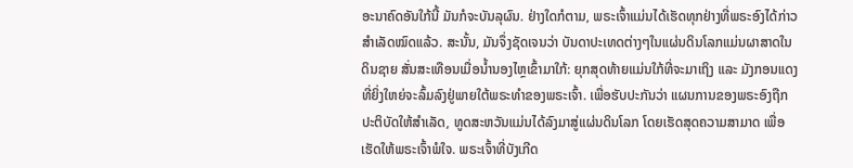ອະນາຄົດອັນໃກ້ນີ້ ມັນກໍຈະບັນລຸຜົນ. ຢ່າງໃດກໍຕາມ, ພຣະເຈົ້າແມ່ນໄດ້ເຮັດທຸກຢ່າງທີ່ພຣະອົງໄດ້ກ່າວສໍາເລັດໝົດແລ້ວ. ສະນັ້ນ, ມັນຈຶ່ງຊັດເຈນວ່າ ບັນດາປະເທດຕ່າງໆໃນແຜ່ນດິນໂລກແມ່ນຜາສາດໃນດິນຊາຍ ສັ່ນສະເທືອນເມື່ອນໍ້ານອງໄຫຼເຂົ້າມາໃກ້: ຍຸກສຸດທ້າຍແມ່ນໃກ້ທີ່ຈະມາເຖິງ ແລະ ມັງກອນແດງທີ່ຍິ່ງໃຫຍ່ຈະລົ້ມລົງຢູ່ພາຍໃຕ້ພຣະທໍາຂອງພຣະເຈົ້າ. ເພື່ອຮັບປະກັນວ່າ ແຜນການຂອງພຣະອົງຖືກປະຕິບັດໃຫ້ສໍາເລັດ, ທູດສະຫວັນແມ່ນໄດ້ລົງມາສູ່ແຜ່ນດິນໂລກ ໂດຍເຮັດສຸດຄວາມສາມາດ ເພື່ອເຮັດໃຫ້ພຣະເຈົ້າພໍໃຈ. ພຣະເຈົ້າທີ່ບັງເກີດ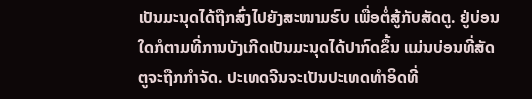ເປັນມະນຸດໄດ້ຖືກສົ່ງໄປຍັງສະໜາມຮົບ ເພື່ອຕໍ່ສູ້ກັບສັດຕູ. ຢູ່ບ່ອນໃດກໍຕາມທີ່ການບັງເກີດເປັນມະນຸດໄດ້ປາກົດຂຶ້ນ ແມ່ນບ່ອນທີ່ສັດຕູຈະຖືກກໍາຈັດ. ປະເທດຈີນຈະເປັນປະເທດທໍາອິດທີ່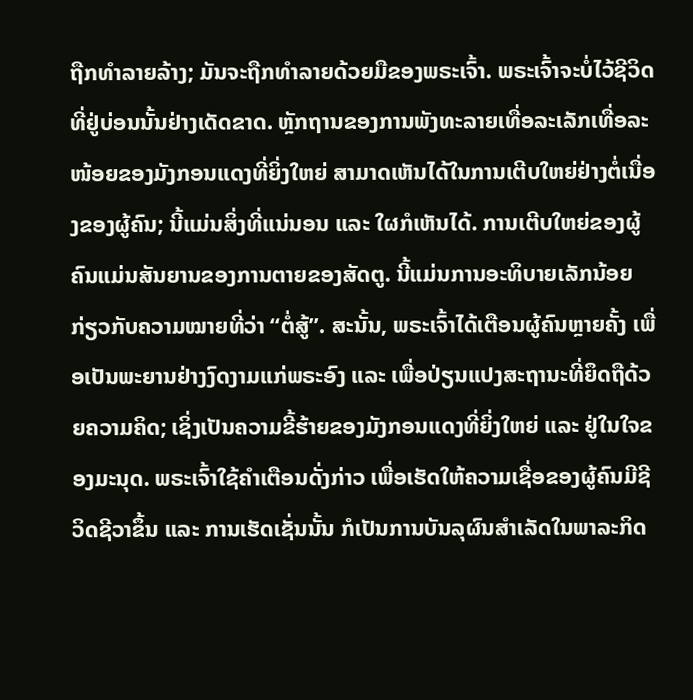ຖືກທໍາລາຍລ້າງ; ມັນຈະຖືກທໍາລາຍດ້ວຍມືຂອງພຣະເຈົ້າ. ພຣະເຈົ້າຈະບໍ່ໄວ້ຊີວິດທີ່ຢູ່ບ່ອນນັ້ນຢ່າງເດັດຂາດ. ຫຼັກຖານຂອງການພັງທະລາຍເທື່ອລະເລັກເທື່ອລະໜ້ອຍຂອງມັງກອນແດງທີ່ຍິ່ງໃຫຍ່ ສາມາດເຫັນໄດ້ໃນການເຕີບໃຫຍ່ຢ່າງຕໍ່ເນື່ອງຂອງຜູ້ຄົນ; ນີ້ແມ່ນສິ່ງທີ່ແນ່ນອນ ແລະ ໃຜກໍເຫັນໄດ້. ການເຕີບໃຫຍ່ຂອງຜູ້ຄົນແມ່ນສັນຍານຂອງການຕາຍຂອງສັດຕູ. ນີ້ແມ່ນການອະທິບາຍເລັກນ້ອຍ ກ່ຽວກັບຄວາມໝາຍທີ່ວ່າ “ຕໍ່ສູ້”. ສະນັ້ນ, ພຣະເຈົ້າໄດ້ເຕືອນຜູ້ຄົນຫຼາຍຄັ້ງ ເພື່ອເປັນພະຍານຢ່າງງົດງາມແກ່ພຣະອົງ ແລະ ເພື່ອປ່ຽນແປງສະຖານະທີ່ຍຶດຖືດ້ວຍຄວາມຄິດ; ເຊິ່ງເປັນຄວາມຂີ້ຮ້າຍຂອງມັງກອນແດງທີ່ຍິ່ງໃຫຍ່ ແລະ ຢູ່ໃນໃຈຂອງມະນຸດ. ພຣະເຈົ້າໃຊ້ຄໍາເຕືອນດັ່ງກ່າວ ເພື່ອເຮັດໃຫ້ຄວາມເຊື່ອຂອງຜູ້ຄົນມີຊີວິດຊີວາຂຶ້ນ ແລະ ການເຮັດເຊັ່ນນັ້ນ ກໍເປັນການບັນລຸຜົນສໍາເລັດໃນພາລະກິດ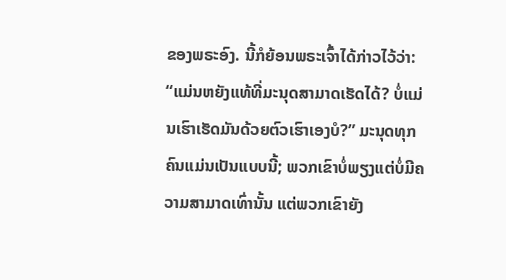ຂອງພຣະອົງ. ນີ້ກໍຍ້ອນພຣະເຈົ້າໄດ້ກ່າວໄວ້ວ່າ: “ແມ່ນຫຍັງແທ້ທີ່ມະນຸດສາມາດເຮັດໄດ້? ບໍ່ແມ່ນເຮົາເຮັດມັນດ້ວຍຕົວເຮົາເອງບໍ?” ມະນຸດທຸກຄົນແມ່ນເປັນແບບນີ້; ພວກເຂົາບໍ່ພຽງແຕ່ບໍ່ມີຄວາມສາມາດເທົ່ານັ້ນ ແຕ່ພວກເຂົາຍັງ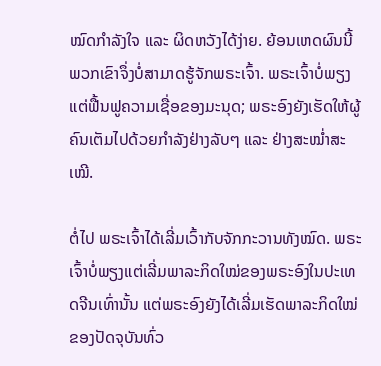ໝົດກໍາລັງໃຈ ແລະ ຜິດຫວັງໄດ້ງ່າຍ. ຍ້ອນເຫດຜົນນີ້ ພວກເຂົາຈຶ່ງບໍ່ສາມາດຮູ້ຈັກພຣະເຈົ້າ. ພຣະເຈົ້າບໍ່ພຽງແຕ່ຟື້ນຟູຄວາມເຊື່ອຂອງມະນຸດ; ພຣະອົງຍັງເຮັດໃຫ້ຜູ້ຄົນເຕັມໄປດ້ວຍກໍາລັງຢ່າງລັບໆ ແລະ ຢ່າງສະໝໍ່າສະເໝີ.

ຕໍ່ໄປ ພຣະເຈົ້າໄດ້ເລີ່ມເວົ້າກັບຈັກກະວານທັງໝົດ. ພຣະເຈົ້າບໍ່ພຽງແຕ່ເລີ່ມພາລະກິດໃໝ່ຂອງພຣະອົງໃນປະເທດຈີນເທົ່ານັ້ນ ແຕ່ພຣະອົງຍັງໄດ້ເລີ່ມເຮັດພາລະກິດໃໝ່ຂອງປັດຈຸບັນທົ່ວ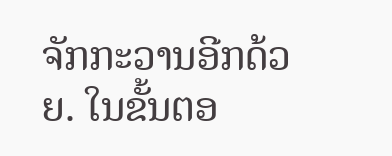ຈັກກະວານອີກດ້ວຍ. ໃນຂັ້ນຕອ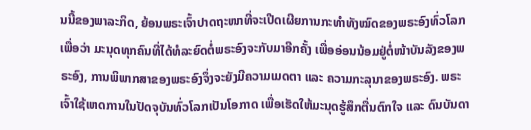ນນີ້ຂອງພາລະກິດ, ຍ້ອນພຣະເຈົ້າປາດຖະໜາທີ່ຈະເປີດເຜີຍການກະທໍາທັງໝົດຂອງພຣະອົງທົ່ວໂລກ ເພື່ອວ່າ ມະນຸດທຸກຄົນທີ່ໄດ້ທໍລະຍົດຕໍ່ພຣະອົງຈະກັບມາອີກຄັ້ງ ເພື່ອອ່ອນນ້ອມຢູ່ຕໍ່ໜ້າບັນລັງຂອງພຣະອົງ, ການພິພາກສາຂອງພຣະອົງຈຶ່ງຈະຍັງມີຄວາມເມດຕາ ແລະ ຄວາມກະລຸນາຂອງພຣະອົງ. ພຣະເຈົ້າໃຊ້ເຫດການໃນປັດຈຸບັນທົ່ວໂລກເປັນໂອກາດ ເພື່ອເຮັດໃຫ້ມະນຸດຮູ້ສຶກຕື່ນຕົກໃຈ ແລະ ດົນບັນດາ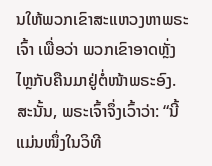ນໃຫ້ພວກເຂົາສະແຫວງຫາພຣະເຈົ້າ ເພື່ອວ່າ ພວກເຂົາອາດຫຼັ່ງໄຫຼກັບຄືນມາຢູ່ຕໍ່ໜ້າພຣະອົງ. ສະນັ້ນ, ພຣະເຈົ້າຈຶ່ງເວົ້າວ່າ: “ນີ້ແມ່ນໜຶ່ງໃນວິທີ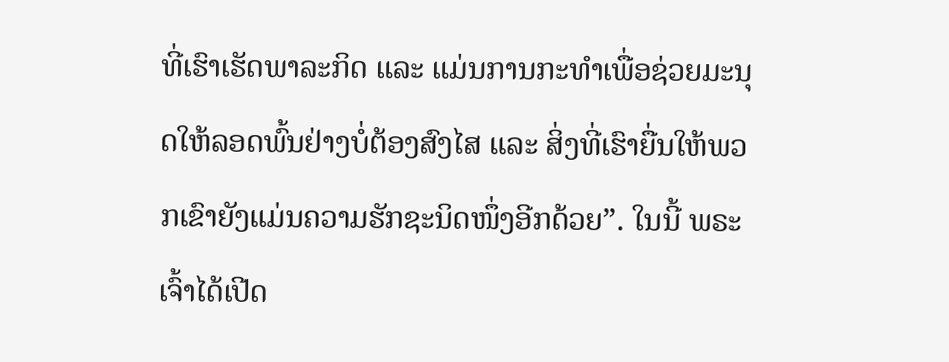ທີ່ເຮົາເຮັດພາລະກິດ ແລະ ແມ່ນການກະທໍາເພື່ອຊ່ວຍມະນຸດໃຫ້ລອດພົ້ນຢ່າງບໍ່ຕ້ອງສົງໄສ ແລະ ສິ່ງທີ່ເຮົາຍື່ນໃຫ້ພວກເຂົາຍັງແມ່ນຄວາມຮັກຊະນິດໜຶ່ງອີກດ້ວຍ”. ໃນນີ້ ພຣະເຈົ້າໄດ້ເປີດ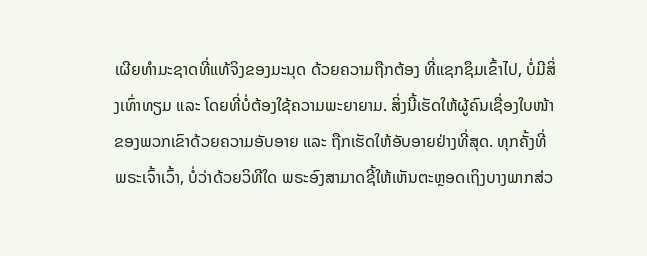ເຜີຍທໍາມະຊາດທີ່ແທ້ຈິງຂອງມະນຸດ ດ້ວຍຄວາມຖືກຕ້ອງ ທີ່ແຊກຊຶມເຂົ້າໄປ, ບໍ່ມີສິ່ງເທົ່າທຽມ ແລະ ໂດຍທີ່ບໍ່ຕ້ອງໃຊ້ຄວາມພະຍາຍາມ. ສິ່ງນີ້ເຮັດໃຫ້ຜູ້ຄົນເຊື່ອງໃບໜ້າຂອງພວກເຂົາດ້ວຍຄວາມອັບອາຍ ແລະ ຖືກເຮັດໃຫ້ອັບອາຍຢ່າງທີ່ສຸດ. ທຸກຄັ້ງທີ່ພຣະເຈົ້າເວົ້າ, ບໍ່ວ່າດ້ວຍວິທີໃດ ພຣະອົງສາມາດຊີ້ໃຫ້ເຫັນຕະຫຼອດເຖິງບາງພາກສ່ວ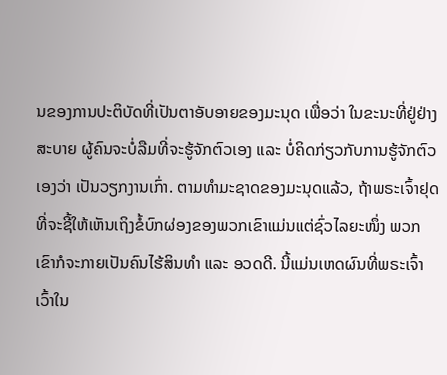ນຂອງການປະຕິບັດທີ່ເປັນຕາອັບອາຍຂອງມະນຸດ ເພື່ອວ່າ ໃນຂະນະທີ່ຢູ່ຢ່າງສະບາຍ ຜູ້ຄົນຈະບໍ່ລືມທີ່ຈະຮູ້ຈັກຕົວເອງ ແລະ ບໍ່ຄິດກ່ຽວກັບການຮູ້ຈັກຕົວເອງວ່າ ເປັນວຽກງານເກົ່າ. ຕາມທໍາມະຊາດຂອງມະນຸດແລ້ວ, ຖ້າພຣະເຈົ້າຢຸດທີ່ຈະຊີ້ໃຫ້ເຫັນເຖິງຂໍ້ບົກຜ່ອງຂອງພວກເຂົາແມ່ນແຕ່ຊົ່ວໄລຍະໜຶ່ງ ພວກເຂົາກໍຈະກາຍເປັນຄົນໄຮ້ສິນທໍາ ແລະ ອວດດີ. ນີ້ແມ່ນເຫດຜົນທີ່ພຣະເຈົ້າເວົ້າໃນ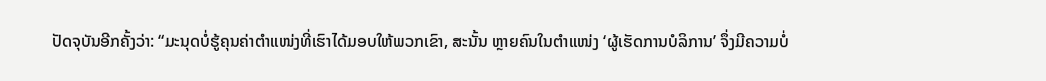ປັດຈຸບັນອີກຄັ້ງວ່າ: “ມະນຸດບໍ່ຮູ້ຄຸນຄ່າຕໍາແໜ່ງທີ່ເຮົາໄດ້ມອບໃຫ້ພວກເຂົາ, ສະນັ້ນ ຫຼາຍຄົນໃນຕໍາແໜ່ງ ‘ຜູ້ເຮັດການບໍລິການ’ ຈຶ່ງມີຄວາມບໍ່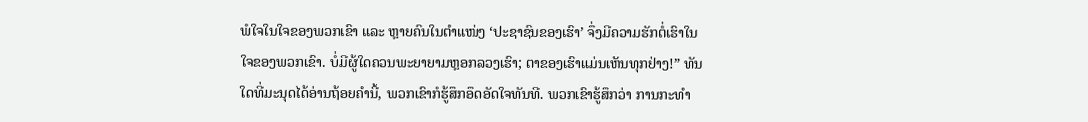ພໍໃຈໃນໃຈຂອງພວກເຂົາ ແລະ ຫຼາຍຄົນໃນຕໍາແໜ່ງ ‘ປະຊາຊົນຂອງເຮົາ’ ຈຶ່ງມີຄວາມຮັກຕໍ່ເຮົາໃນໃຈຂອງພວກເຂົາ. ບໍ່ມີຜູ້ໃດຄວນພະຍາຍາມຫຼອກລວງເຮົາ; ຕາຂອງເຮົາແມ່ນເຫັນທຸກຢ່າງ!” ທັນໃດທີ່ມະນຸດໄດ້ອ່ານຖ້ອຍຄໍານີ້, ພວກເຂົາກໍຮູ້ສຶກອຶດອັດໃຈທັນທີ. ພວກເຂົາຮູ້ສຶກວ່າ ການກະທໍາ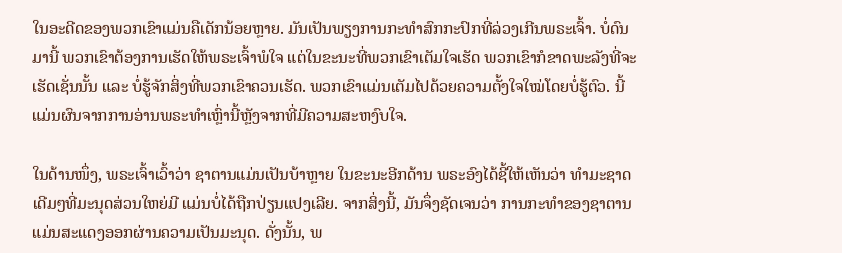ໃນອະດີດຂອງພວກເຂົາແມ່ນຄືເດັກນ້ອຍຫຼາຍ. ມັນເປັນພຽງການກະທໍາສົກກະປົກທີ່ລ່ວງເກີນພຣະເຈົ້າ. ບໍ່ດົນມານີ້ ພວກເຂົາຕ້ອງການເຮັດໃຫ້ພຣະເຈົ້າພໍໃຈ ແຕ່ໃນຂະນະທີ່ພວກເຂົາເຕັມໃຈເຮັດ ພວກເຂົາກໍຂາດພະລັງທີ່ຈະເຮັດເຊັ່ນນັ້ນ ແລະ ບໍ່ຮູ້ຈັກສິ່ງທີ່ພວກເຂົາຄວນເຮັດ. ພວກເຂົາແມ່ນເຕັມໄປດ້ວຍຄວາມຕັ້ງໃຈໃໝ່ໂດຍບໍ່ຮູ້ຕົວ. ນີ້ແມ່ນຜົນຈາກການອ່ານພຣະທໍາເຫຼົ່ານີ້ຫຼັງຈາກທີ່ມີຄວາມສະຫງົບໃຈ.

ໃນດ້ານໜຶ່ງ, ພຣະເຈົ້າເວົ້າວ່າ ຊາຕານແມ່ນເປັນບ້າຫຼາຍ ໃນຂະນະອີກດ້ານ ພຣະອົງໄດ້ຊີ້ໃຫ້ເຫັນວ່າ ທໍາມະຊາດເດີມໆທີ່ມະນຸດສ່ວນໃຫຍ່ມີ ແມ່ນບໍ່ໄດ້ຖືກປ່ຽນແປງເລີຍ. ຈາກສິ່ງນີ້, ມັນຈຶ່ງຊັດເຈນວ່າ ການກະທໍາຂອງຊາຕານແມ່ນສະແດງອອກຜ່ານຄວາມເປັນມະນຸດ. ດັ່ງນັ້ນ, ພ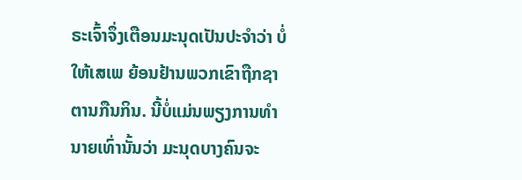ຣະເຈົ້າຈຶ່ງເຕືອນມະນຸດເປັນປະຈໍາວ່າ ບໍ່ໃຫ້ເສເພ ຍ້ອນຢ້ານພວກເຂົາຖືກຊາຕານກືນກິນ. ນີ້ບໍ່ແມ່ນພຽງການທໍານາຍເທົ່ານັ້ນວ່າ ມະນຸດບາງຄົນຈະ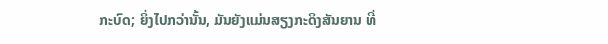ກະບົດ; ຍິ່ງໄປກວ່ານັ້ນ, ມັນຍັງແມ່ນສຽງກະດິງສັນຍານ ທີ່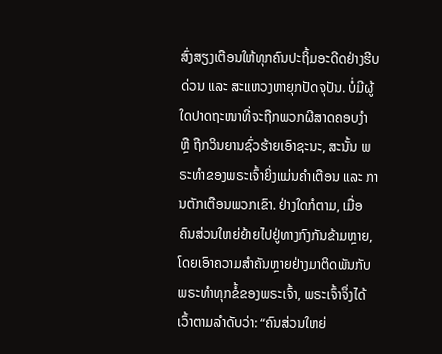ສົ່ງສຽງເຕືອນໃຫ້ທຸກຄົນປະຖິ້ມອະດີດຢ່າງຮີບດ່ວນ ແລະ ສະແຫວງຫາຍຸກປັດຈຸປັນ. ບໍ່ມີຜູ້ໃດປາດຖະໜາທີ່ຈະຖືກພວກຜີສາດຄອບງຳ ຫຼື ຖືກວິນຍານຊົ່ວຮ້າຍເອົາຊະນະ, ສະນັ້ນ ພຣະທໍາຂອງພຣະເຈົ້າຍິ່ງແມ່ນຄໍາເຕືອນ ແລະ ການຕັກເຕືອນພວກເຂົາ. ຢ່າງໃດກໍຕາມ, ເມື່ອຄົນສ່ວນໃຫຍ່ຍ້າຍໄປຢູ່ທາງກົງກັນຂ້າມຫຼາຍ, ໂດຍເອົາຄວາມສໍາຄັນຫຼາຍຢ່າງມາຕິດພັນກັບພຣະທໍາທຸກຂໍ້ຂອງພຣະເຈົ້າ, ພຣະເຈົ້າຈຶ່ງໄດ້ເວົ້າຕາມລໍາດັບວ່າ: “ຄົນສ່ວນໃຫຍ່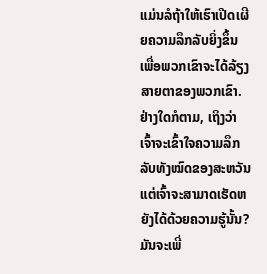ແມ່ນລໍຖ້າໃຫ້ເຮົາເປີດເຜີຍຄວາມລຶກລັບຍິ່ງຂຶ້ນ ເພື່ອພວກເຂົາຈະໄດ້ລ້ຽງສາຍຕາຂອງພວກເຂົາ. ຢ່າງໃດກໍຕາມ, ເຖິງວ່າ ເຈົ້າຈະເຂົ້າໃຈຄວາມລຶກລັບທັງໝົດຂອງສະຫວັນ ແຕ່ເຈົ້າຈະສາມາດເຮັດຫຍັງໄດ້ດ້ວຍຄວາມຮູ້ນັ້ນ? ມັນຈະເພີ່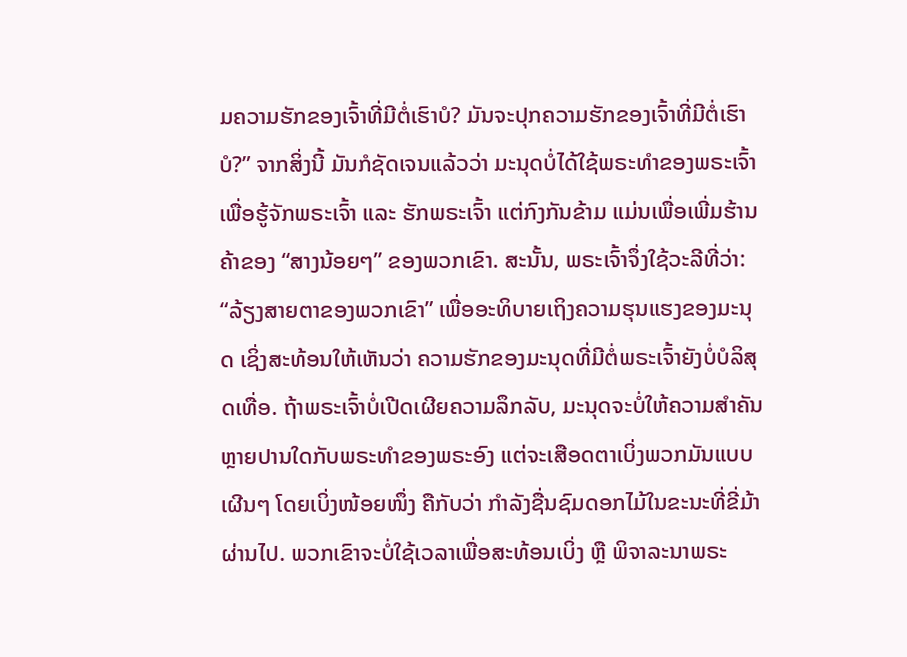ມຄວາມຮັກຂອງເຈົ້າທີ່ມີຕໍ່ເຮົາບໍ? ມັນຈະປຸກຄວາມຮັກຂອງເຈົ້າທີ່ມີຕໍ່ເຮົາບໍ?” ຈາກສິ່ງນີ້ ມັນກໍຊັດເຈນແລ້ວວ່າ ມະນຸດບໍ່ໄດ້ໃຊ້ພຣະທໍາຂອງພຣະເຈົ້າ ເພື່ອຮູ້ຈັກພຣະເຈົ້າ ແລະ ຮັກພຣະເຈົ້າ ແຕ່ກົງກັນຂ້າມ ແມ່ນເພື່ອເພີ່ມຮ້ານຄ້າຂອງ “ສາງນ້ອຍໆ” ຂອງພວກເຂົາ. ສະນັ້ນ, ພຣະເຈົ້າຈຶ່ງໃຊ້ວະລີທີ່ວ່າ: “ລ້ຽງສາຍຕາຂອງພວກເຂົາ” ເພື່ອອະທິບາຍເຖິງຄວາມຮຸນແຮງຂອງມະນຸດ ເຊິ່ງສະທ້ອນໃຫ້ເຫັນວ່າ ຄວາມຮັກຂອງມະນຸດທີ່ມີຕໍ່ພຣະເຈົ້າຍັງບໍ່ບໍລິສຸດເທື່ອ. ຖ້າພຣະເຈົ້າບໍ່ເປີດເຜີຍຄວາມລຶກລັບ, ມະນຸດຈະບໍ່ໃຫ້ຄວາມສໍາຄັນຫຼາຍປານໃດກັບພຣະທໍາຂອງພຣະອົງ ແຕ່ຈະເສືອດຕາເບິ່ງພວກມັນແບບເຜີນໆ ໂດຍເບິ່ງໜ້ອຍໜຶ່ງ ຄືກັບວ່າ ກໍາລັງຊື່ນຊົມດອກໄມ້ໃນຂະນະທີ່ຂີ່ມ້າຜ່ານໄປ. ພວກເຂົາຈະບໍ່ໃຊ້ເວລາເພື່ອສະທ້ອນເບິ່ງ ຫຼື ພິຈາລະນາພຣະ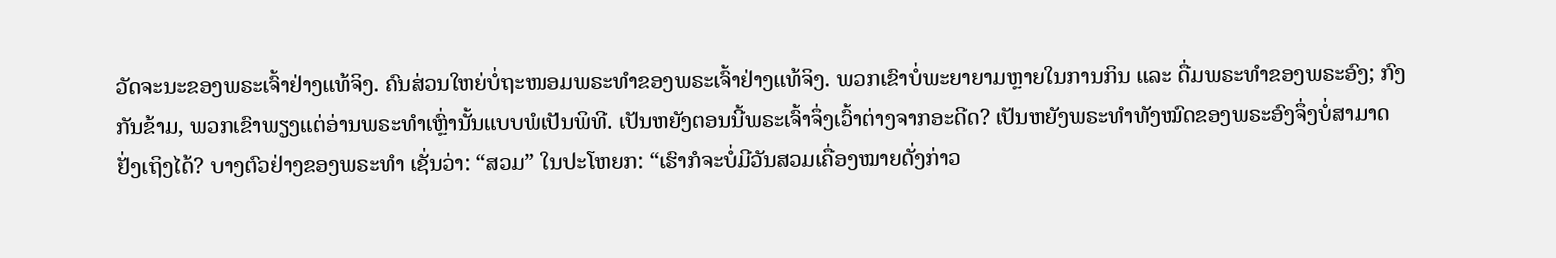ວັດຈະນະຂອງພຣະເຈົ້າຢ່າງແທ້ຈິງ. ຄົນສ່ວນໃຫຍ່ບໍ່ຖະໜອມພຣະທໍາຂອງພຣະເຈົ້າຢ່າງແທ້ຈິງ. ພວກເຂົາບໍ່ພະຍາຍາມຫຼາຍໃນການກິນ ແລະ ດື່ມພຣະທໍາຂອງພຣະອົງ; ກົງກັນຂ້າມ, ພວກເຂົາພຽງແຕ່ອ່ານພຣະທໍາເຫຼົ່ານັ້ນແບບພໍເປັນພິທີ. ເປັນຫຍັງຕອນນີ້ພຣະເຈົ້າຈຶ່ງເວົ້າຕ່າງຈາກອະດີດ? ເປັນຫຍັງພຣະທໍາທັງໝົດຂອງພຣະອົງຈຶ່ງບໍ່ສາມາດຢັ່ງເຖິງໄດ້? ບາງຕົວຢ່າງຂອງພຣະທໍາ ເຊັ່ນວ່າ: “ສວມ” ໃນປະໂຫຍກ: “ເຮົາກໍຈະບໍ່ມີວັນສວມເຄື່ອງໝາຍດັ່ງກ່າວ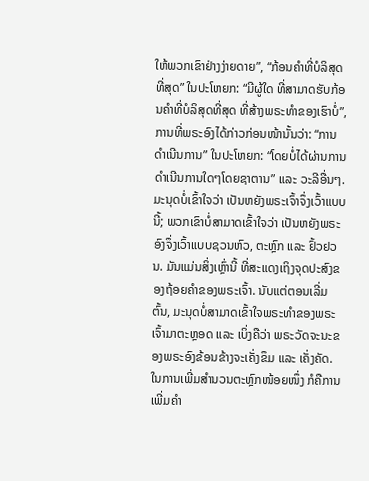ໃຫ້ພວກເຂົາຢ່າງງ່າຍດາຍ”, “ກ້ອນຄໍາທີ່ບໍລິສຸດທີ່ສຸດ” ໃນປະໂຫຍກ: “ມີຜູ້ໃດ ທີ່ສາມາດຮັບກ້ອນຄໍາທີ່ບໍລິສຸດທີ່ສຸດ ທີ່ສ້າງພຣະທໍາຂອງເຮົາບໍ່”, ການທີ່ພຣະອົງໄດ້ກ່າວກ່ອນໜ້ານັ້ນວ່າ: “ການດໍາເນີນການ” ໃນປະໂຫຍກ: “ໂດຍບໍ່ໄດ້ຜ່ານການດໍາເນີນການໃດໆໂດຍຊາຕານ” ແລະ ວະລີອື່ນໆ. ມະນຸດບໍ່ເຂົ້າໃຈວ່າ ເປັນຫຍັງພຣະເຈົ້າຈຶ່ງເວົ້າແບບນີ້; ພວກເຂົາບໍ່ສາມາດເຂົ້າໃຈວ່າ ເປັນຫຍັງພຣະອົງຈຶ່ງເວົ້າແບບຊວນຫົວ, ຕະຫຼົກ ແລະ ຢົ້ວຢວນ. ມັນແມ່ນສິ່ງເຫຼົ່ານີ້ ທີ່ສະແດງເຖິງຈຸດປະສົງຂອງຖ້ອຍຄໍາຂອງພຣະເຈົ້າ. ນັບແຕ່ຕອນເລີ່ມຕົ້ນ, ມະນຸດບໍ່ສາມາດເຂົ້າໃຈພຣະທໍາຂອງພຣະເຈົ້າມາຕະຫຼອດ ແລະ ເບິ່ງຄືວ່າ ພຣະວັດຈະນະຂອງພຣະອົງຂ້ອນຂ້າງຈະເຄັ່ງຂຶມ ແລະ ເຄັ່ງຄັດ. ໃນການເພີ່ມສໍານວນຕະຫຼົກໜ້ອຍໜຶ່ງ ກໍຄືການເພີ່ມຄໍາ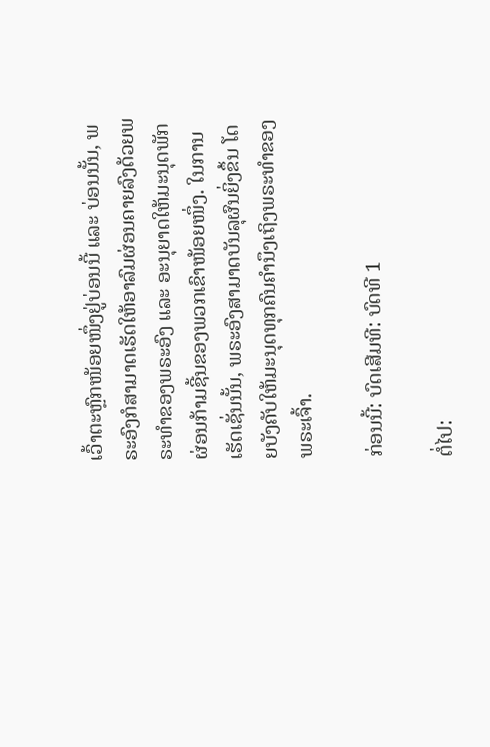ເວົ້າຕະຫຼົກໜ້ອຍໜຶ່ງຢູ່ບ່ອນນີ້ ແລະ ບ່ອນນັ້ນ, ພຣະອົງກໍສາມາດເຮັດໃຫ້ອາລົມຜ່ອນຄາຍລົງດ້ວຍພຣະທໍາຂອງພຣະອົງ ແລະ ອະນຸຍາດໃຫ້ມະນຸດພັກຜ່ອນກ້າມຊີ້ນຂອງພວກເຂົາໜ້ອຍໜຶ່ງ. ໃນການເຮັດເຊັ່ນນັ້ນ, ພຣະອົງສາມາດບັນລຸຜົນຍິ່ງຂຶ້ນ ໂດຍບັງຄັບໃຫ້ມະນຸດທຸກຄົນຄໍານຶງເຖິງພຣະທໍາຂອງພຣະເຈົ້າ.

ກ່ອນນີ້: ບົດເສີມທີ: ບົດທີ 1

ຕໍ່ໄປ: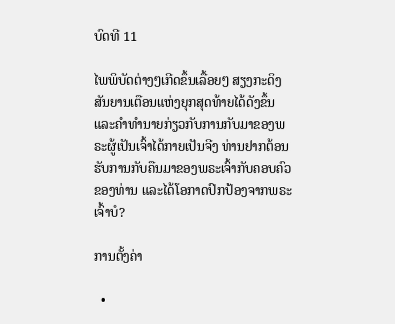ບົດທີ 11

ໄພພິບັດຕ່າງໆເກີດຂຶ້ນເລື້ອຍໆ ສຽງກະດິງສັນຍານເຕືອນແຫ່ງຍຸກສຸດທ້າຍໄດ້ດັງຂຶ້ນ ແລະຄໍາທໍານາຍກ່ຽວກັບການກັບມາຂອງພຣະຜູ້ເປັນເຈົ້າໄດ້ກາຍເປັນຈີງ ທ່ານຢາກຕ້ອນຮັບການກັບຄືນມາຂອງພຣະເຈົ້າກັບຄອບຄົວຂອງທ່ານ ແລະໄດ້ໂອກາດປົກປ້ອງຈາກພຣະເຈົ້າບໍ?

ການຕັ້ງຄ່າ

  •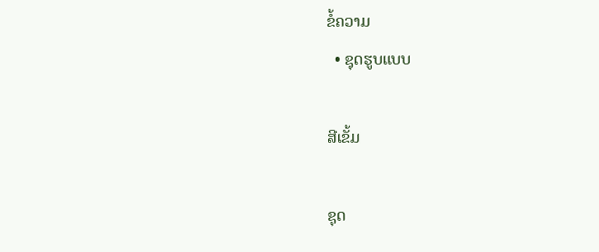ຂໍ້ຄວາມ
  • ຊຸດຮູບແບບ

ສີເຂັ້ມ

ຊຸດ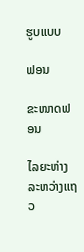ຮູບແບບ

ຟອນ

ຂະໜາດຟອນ

ໄລຍະຫ່າງລະຫວ່າງແຖວ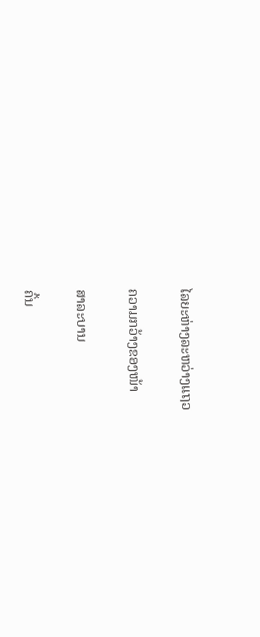ໄລຍະຫ່າງລະຫວ່າງແຖວ

ຄວາມກວ້າງຂອງໜ້າ

ສາລະບານ

ຄົ້ນ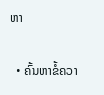ຫາ

  • ຄົ້ນຫາຂໍ້ຄວາ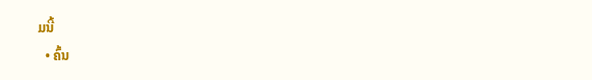ມນີ້
  • ຄົ້ນ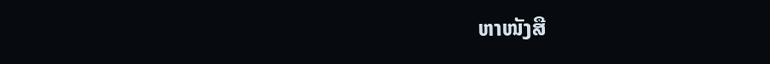ຫາໜັງສື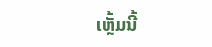ເຫຼັ້ມນີ້